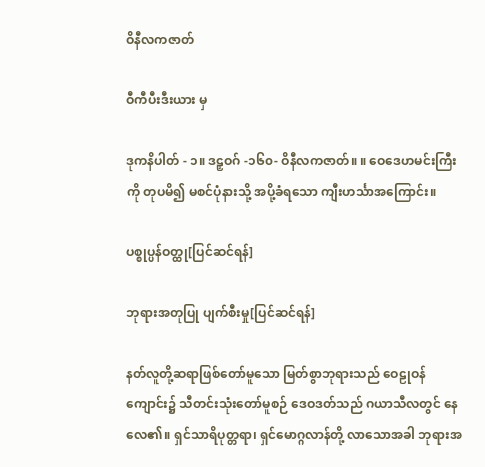ဝိနီလကဇာတ်

ဝီကီပီးဒီးယား မှ

ဒုကနိပါတ် - ၁။ ဒဠှဝဂ် -၁၆၀- ဝိနီလကဇာတ်။ ။ ဝေဒေဟမင်းကြီးကို တုပမိ၍ မစင်ပုံနားသို့ အပို့ခံရသော ကျီးဟင်္သာအကြောင်း။

ပစ္စုပ္ပန်ဝတ္ထု[ပြင်ဆင်ရန်]

ဘုရားအတုပြု ပျက်စီးမှု[ပြင်ဆင်ရန်]

နတ်လူတို့ဆရာဖြစ်တော်မူသော မြတ်စွာဘုရားသည် ဝေဠုဝန်ကျောင်း၌ သီတင်းသုံးတော်မူစဉ် ဒေဝဒတ်သည် ဂယာသီလတွင် နေလေ၏။ ရှင်သာရိပုတ္တရာ၊ ရှင်မောဂ္ဂလာန်တို့ လာသောအခါ ဘုရားအ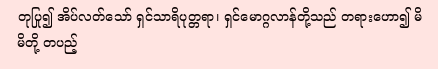တုပြု၍ အိပ်လတ်သော် ရှင်သာရိပုတ္တရာ၊ ရှင်မောဂ္ဂလာန်တို့သည် တရားဟော၍ မိမိတို့ တပည့်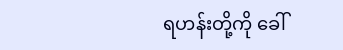ရဟန်းတို့ကို ခေါ်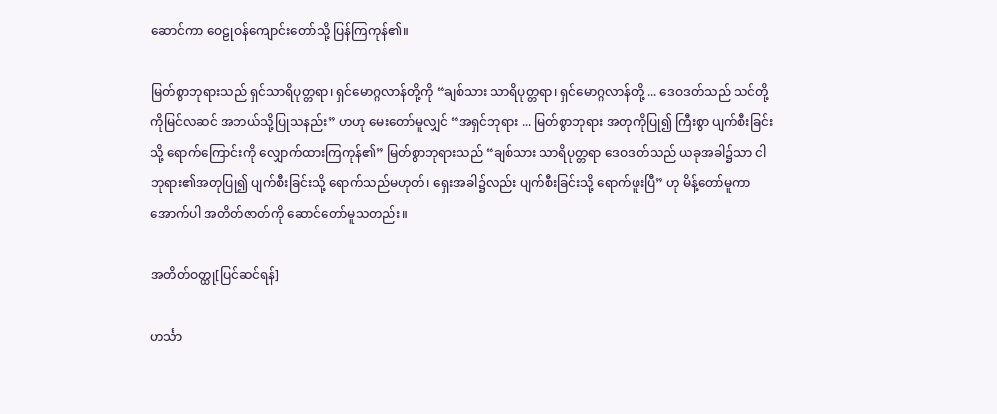ဆောင်ကာ ဝေဠုဝန်ကျောင်းတော်သို့ ပြန်ကြကုန်၏။

မြတ်စွာဘုရားသည် ရှင်သာရိပုတ္တရာ၊ ရှင်မောဂ္ဂလာန်တို့ကို “ချစ်သား သာရိပုတ္တရာ၊ ရှင်မောဂ္ဂလာန်တို့ ... ဒေဝဒတ်သည် သင်တို့ကိုမြင်လဆင် အဘယ်သို့ပြုသနည်း” ဟဟု မေးတော်မူလျှင် “အရှင်ဘုရား ... မြတ်စွာဘုရား အတုကိုပြု၍ ကြီးစွာ ပျက်စီးခြင်းသို့ ရောက်ကြောင်းကို လျှောက်ထားကြကုန်၏” မြတ်စွာဘုရားသည် “ချစ်သား သာရိပုတ္တရာ ဒေဝဒတ်သည် ယခုအခါ၌သာ ငါဘုရား၏အတုပြု၍ ပျက်စီးခြင်းသို့ ရောက်သည်မဟုတ်၊ ရှေးအခါ၌လည်း ပျက်စီးခြင်းသို့ ရောက်ဖူးပြီ” ဟု မိန့်တော်မူကာ အောက်ပါ အတိတ်ဇာတ်ကို ဆောင်တော်မူသတည်း။

အတိတ်ဝတ္ထု[ပြင်ဆင်ရန်]

ဟင်္သာ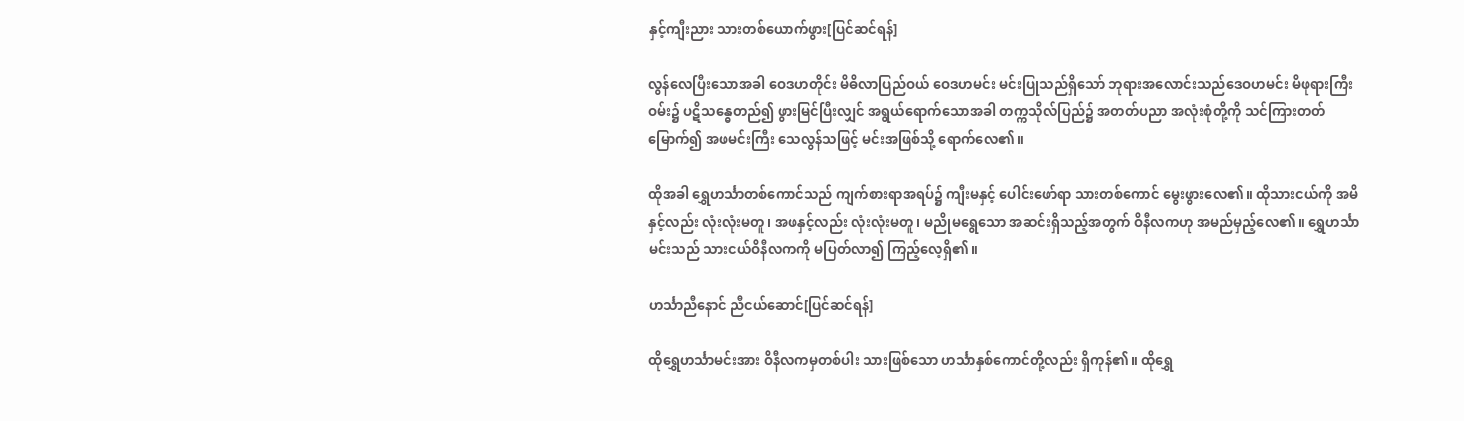နှင့်ကျီးညား သားတစ်ယောက်ဖွား[ပြင်ဆင်ရန်]

လွန်လေပြီးသောအခါ ဝေဒဟတိုင်း မိဓိလာပြည်ဝယ် ဝေဒဟမင်း မင်းပြုသည်ရှိသော် ဘုရားအလောင်းသည်ဒေဝဟမင်း မိဖုရားကြီးဝမ်း၌ ပဋိသန္ဓေတည်၍ ဖွားမြင်ပြီးလျှင် အရွယ်ရောက်သောအခါ တက္ကသိုလ်ပြည်၌ အတတ်ပညာ အလုံးစုံတို့ကို သင်ကြားတတ်မြောက်၍ အဖမင်းကြီး သေလွန်သဖြင့် မင်းအဖြစ်သို့ ရောက်လေ၏။

ထိုအခါ ရွှေဟင်္သာတစ်ကောင်သည် ကျက်စားရာအရပ်၌ ကျီးမနှင့် ပေါင်းဖော်ရာ သားတစ်ကောင် မွေးဖွားလေ၏။ ထိုသားငယ်ကို အမိနှင့်လည်း လုံးလုံးမတူ၊ အဖနှင့်လည်း လုံးလုံးမတူ၊ မညိုမရွေသော အဆင်းရှိသည့်အတွက် ဝိနီလကဟု အမည်မှည့်လေ၏။ ရွှေဟင်္သာမင်းသည် သားငယ်ဝိနီလကကို မပြတ်လာ၍ ကြည့်လေ့ရှိ၏။

ဟင်္သာညီနောင် ညီငယ်ဆောင်[ပြင်ဆင်ရန်]

ထိုရွှေဟင်္သာမင်းအား ဝိနီလကမှတစ်ပါး သားဖြစ်သော ဟင်္သာနှစ်ကောင်တို့လည်း ရှိကုန်၏။ ထိုရွှေ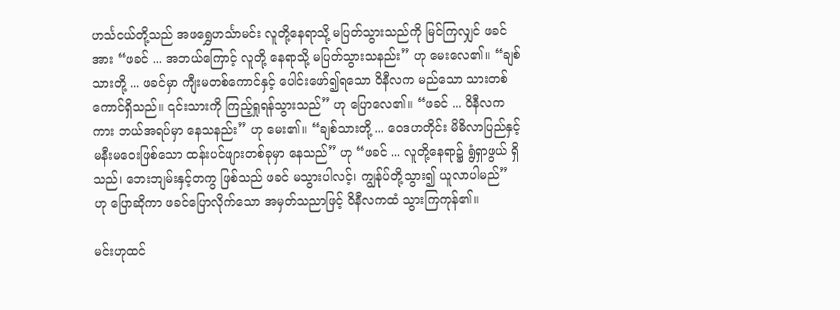ဟင်္သငယ်တို့သည် အဖရွှေဟင်္သာမင်း လူတို့နေရာသို့ မပြတ်သွားသည်ကို မြင်ကြလျှင် ဖခင်အား “ဖခင် ... အဘယ်ကြောင့် လူတို့ နေရာသို့ မပြတ်သွားသနည်း” ဟု မေးလေ၏။ “ချစ်သားတို့ ... ဖခင်မှာ ကျီးမတစ်ကောင်နှင့် ပေါင်းဖော်၍ရသော ဝိနီလက မည်သော သားတစ်ကောင်ရှိသည်။ ၎င်းသားကို ကြည့်ရှုရန်သွားသည်” ဟု ပြောလေ၏။ “ဖခင် ... ဝိနီလကကား ဘယ်အရပ်မှာ နေသနည်း” ဟု မေး၏။ “ချစ်သားတို့ ... ဝေဒဟတိုင်း မိဓိလာပြည်နှင့် မနီးမဝေးဖြစ်သော ထန်းပင်ဖျားတစ်ခုမှာ နေသည်” ဟု “ဖခင် ... လူတို့နေရာ၌ ရွံရှာဖွယ် ရှိသည်၊ ဘေးဘျမ်းနှင့်တကွ ဖြစ်သည် ဖခင် မသွားပါလင့်၊ ကျွန်ုပ်တို့သွား၍ ယူလာပါမည်” ဟု ပြောဆိုကာ ဖခင်ပြောလိုက်သော အမှတ်သညာဖြင့် ဝိနီလကထံ သွားကြကုန်၏။

မင်းဟုထင်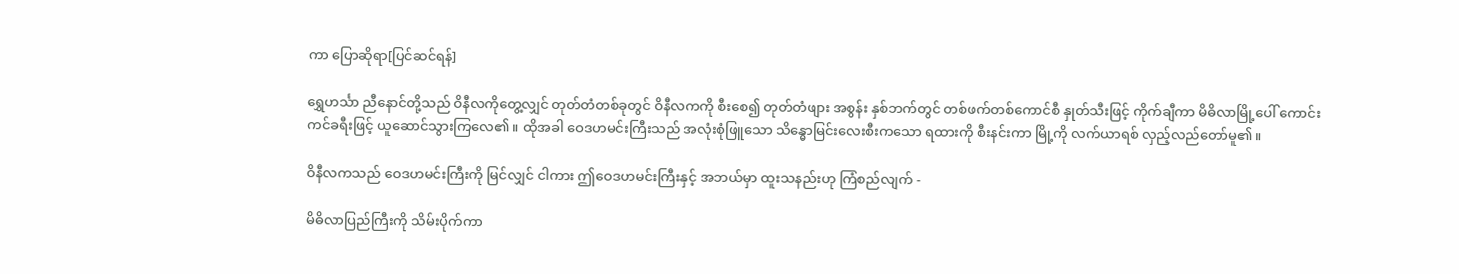ကာ ပြောဆိုရာ[ပြင်ဆင်ရန်]

ရွှေဟင်္သာ ညီနောင်တို့သည် ဝိနီလကိုတွေ့လျှင် တုတ်တံတစ်ခုတွင် ဝိနီလကကို စီးစေ၍ တုတ်တံဖျား အစွန်း နှစ်ဘက်တွင် တစ်ဖက်တစ်ကောင်စီ နှုတ်သီးဖြင့် ကိုက်ချီကာ မိဓိလာမြို့ပေါ် ကောင်းကင်ခရီးဖြင့် ယူဆောင်သွားကြလေ၏။ ထိုအခါ ဝေဒဟမင်းကြီးသည် အလုံးစုံဖြူသော သိန္ဓောမြင်းလေးစီးကသော ရထားကို စီးနင်းကာ မြို့ကို လက်ယာရစ် လှည့်လည်တော်မူ၏။

ဝိနီလကသည် ဝေဒဟမင်းကြီးကို မြင်လျှင် ငါကား ဤဝေဒဟမင်းကြီးနှင့် အဘယ်မှာ ထူးသနည်းဟု ကြံစည်လျက် -

မိဓိလာပြည်ကြီးကို သိမ်းပိုက်ကာ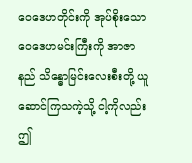ဝေဒေဟတိုင်းကို အုပ်စိုးသော ဝေဒေဟမင်းကြီးကို အာဇာနည် သိန္ဓောမြင်းလေးစီးတို့ ယူဆောင်ကြသကဲ့သို့ ငါ့ကိုလည်း ဤ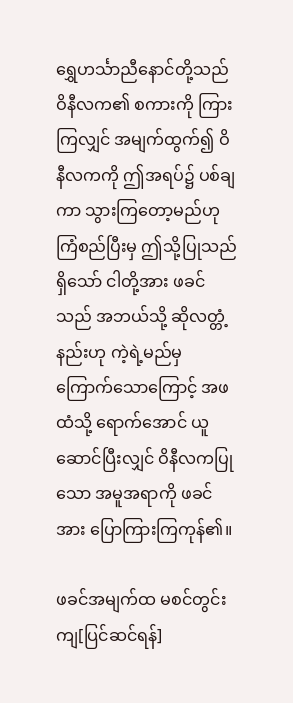ရွှေဟင်္သာညီနောင်တို့သည် ဝိနီလက၏ စကားကို ကြားကြလျှင် အမျက်ထွက်၍ ဝိနီလကကို ဤအရပ်၌ ပစ်ချကာ သွားကြတော့မည်ဟု ကြံစည်ပြီးမှ ဤသို့ပြုသည်ရှိသော် ငါတို့အား ဖခင်သည် အဘယ်သို့ ဆိုလတ္တံ့နည်းဟု ကဲ့ရဲ့မည်မှ ကြောက်သောကြောင့် အဖထံသို့ ရောက်အောင် ယူဆောင်ပြီးလျှင် ဝိနီလကပြုသော အမူအရာကို ဖခင်အား ပြောကြားကြကုန်၏။

ဖခင်အမျက်ထ မစင်တွင်းကျ[ပြင်ဆင်ရန်]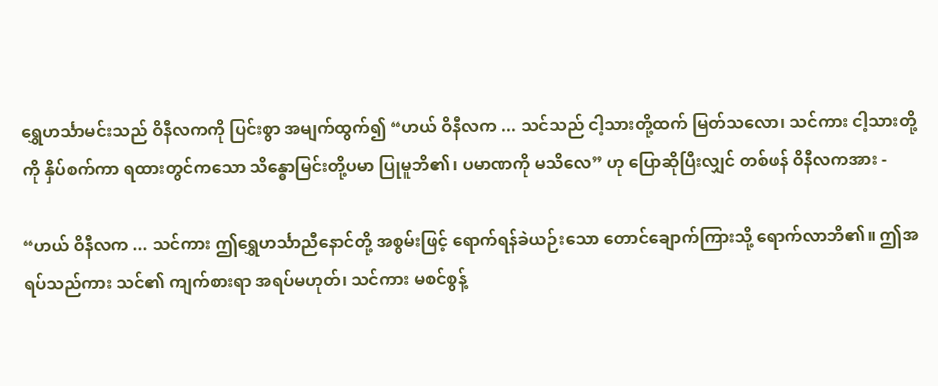ရွှေဟင်္သာမင်းသည် ဝိနီလကကို ပြင်းစွာ အမျက်ထွက်၍ “ဟယ် ဝိနီလက ... သင်သည် ငါ့သားတို့ထက် မြတ်သလော၊ သင်ကား ငါ့သားတို့ကို နှိပ်စက်ကာ ရထားတွင်ကသော သိန္ဓောမြင်းတို့ပမာ ပြုမူဘိ၏၊ ပမာဏကို မသိလေ” ဟု ပြောဆိုပြီးလျှင် တစ်ဖန် ဝိနီလကအား -

“ဟယ် ဝိနီလက ... သင်ကား ဤရွှေဟင်္သာညီနောင်တို့ အစွမ်းဖြင့် ရောက်ရန်ခဲယဉ်းသော တောင်ချောက်ကြားသို့ ရောက်လာဘိ၏။ ဤအရပ်သည်ကား သင်၏ ကျက်စားရာ အရပ်မဟုတ်၊ သင်ကား မစင်စွန့်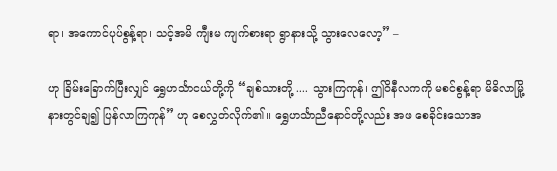ရာ၊ အကောင်ပုပ်စွန့်ရာ၊ သင့်အမိ ကျီးမ ကျက်စားရာ ရွာနားသို့ သွားလေလော့” –

ဟု ခြိမ်းခြောက်ပြီးလျှင် ရွှေဟင်္သာငယ်တို့ကို “ချစ်သားတို့ .... သွားကြကုန်၊ ဤဝိနီလကကို မစင်စွန့်ရာ မိဓိလာမြို့နားတွင်ချ၍ ပြန်လာကြကုန်” ဟု စေလွှတ်လိုက်၏။ ရွှေဟင်္သာညီနောင်တို့လည်း အဖ စေခိုင်းသောအ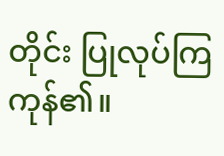တိုင်း ပြုလုပ်ကြကုန်၏။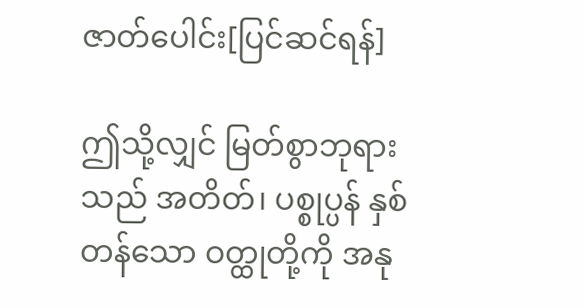ဇာတ်ပေါင်း[ပြင်ဆင်ရန်]

ဤသို့လျှင် မြတ်စွာဘုရားသည် အတိတ်၊ ပစ္စုပ္ပန် နှစ်တန်သော ဝတ္ထုတို့ကို အနု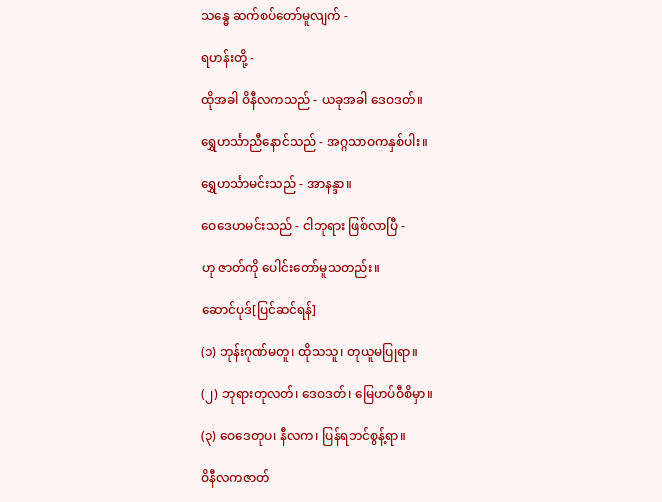သန္ဓေ ဆက်စပ်တော်မူလျက် -

ရဟန်းတို့ -

ထိုအခါ ဝိနီလကသည် - ယခုအခါ ဒေဝဒတ်။

ရွှေဟင်္သာညီနောင်သည် - အဂ္ဂသာဝကနှစ်ပါး။

ရွှေဟင်္သာမင်းသည် - အာနန္ဒာ။

ဝေဒေဟမင်းသည် - ငါဘုရား ဖြစ်လာပြီ -

ဟု ဇာတ်ကို ပေါင်းတော်မူသတည်း။

ဆောင်ပုဒ်[ပြင်ဆင်ရန်]

(၁) ဘုန်းဂုဏ်မတူ၊ ထိုသသူ၊ တုယူမပြုရာ။

(၂) ဘုရားတုလတ်၊ ဒေဝဒတ်၊ မြေဟပ်ဝီစိမှာ။

(၃) ဝေဒေတုပ၊ နီလက၊ ပြန်ရဘင်စွန့်ရာ။

ဝိနီလကဇာတ်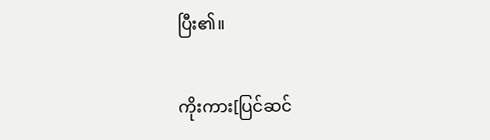ပြီး၏။

ကိုးကား[ပြင်ဆင်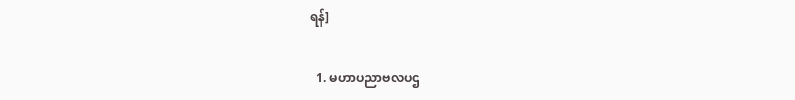ရန်]

  1. မဟာပညာဗလပဌ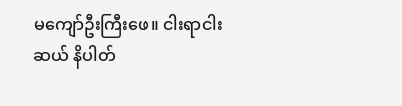မကျော်ဦးကြီးဖေ။ ငါးရာငါးဆယ် နိပါတ်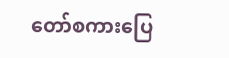တော်စကားပြေ